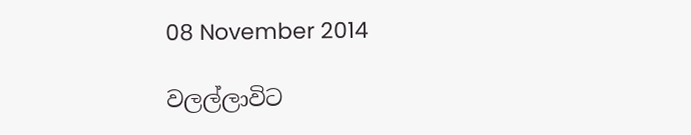08 November 2014

වලල්ලාවිට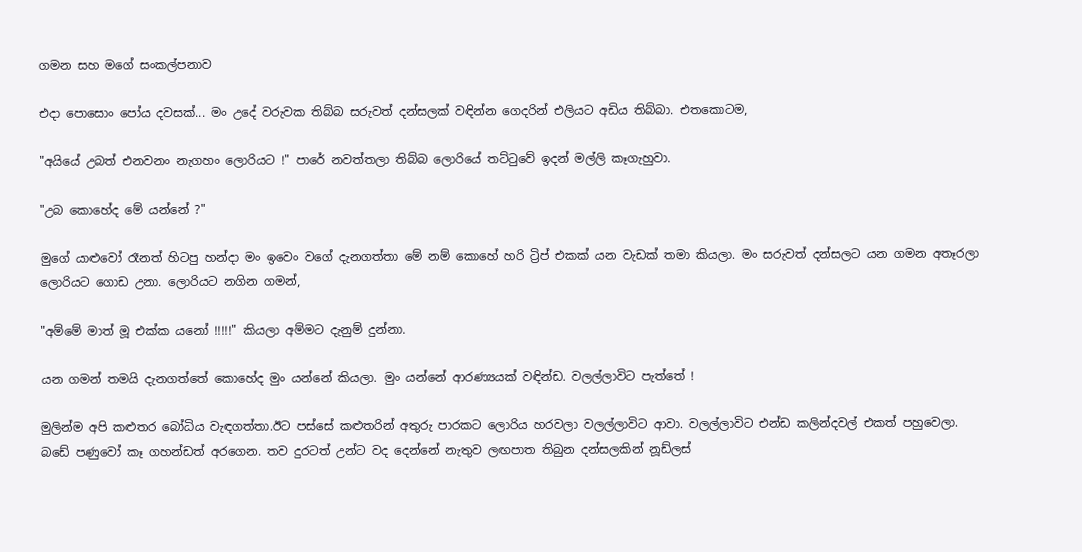ගමන සහ මගේ සංකල්පනාව

එදා පොසොං පෝය දවසක්... මං උදේ වරුවක තිබ්බ සරුවත් දන්සලක් වඳින්න ගෙදරින් එලියට අඩිය තිබ්බා. එතකොටම,

"අයියේ උබත් එනවනං නැගහං ලොරියට !" පාරේ නවත්තලා තිබ්බ ලොරියේ තට්ටුවේ ඉදන් මල්ලි කෑගැහුවා.

"උබ කොහේද මේ යන්නේ ?"

මුගේ යාළුවෝ රෑනත් හිටපු හන්දා මං ඉවෙං වගේ දැනගත්තා මේ නම් කොහේ හරි ට්‍රිප් එකක් යන වැඩක් තමා කියලා. මං සරුවත් දන්සලට යන ගමන අතෑරලා ලොරියට ගොඩ උනා. ලොරියට නගින ගමන්,

"අම්මේ මාත් මූ එක්ක යනෝ !!!!!" කියලා අම්මට දැනුම් දුන්නා.

යන ගමන් තමයි දැනගත්තේ කොහේද මුං යන්නේ කියලා. මුං යන්නේ ආරණ්‍යයක් වඳින්ඩ. වලල්ලාවිට පැත්තේ !

මුලින්ම අපි කළුතර බෝධිය වැඳගත්තා.ඊට පස්සේ කළුතරින් අතුරු පාරකට ලොරිය හරවලා වලල්ලාවිට ආවා. වලල්ලාවිට එන්ඩ කලින්දවල් එකත් පහුවෙලා. බඩේ පණුවෝ කෑ ගහන්ඩත් අරගෙන. තව දුරටත් උන්ට වද දෙන්නේ නැතුව ලඟපාත තිබුන දන්සලකින් නූඩ්ලස්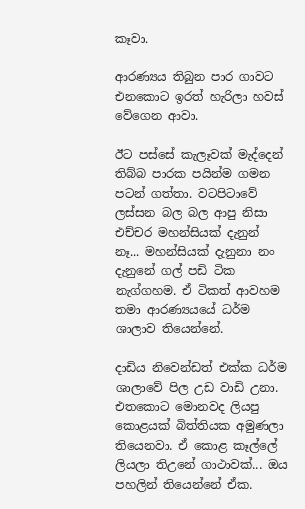කෑවා.

ආරණ්‍යය තිබුන පාර ගාවට එනකොට ඉරත් හැරිලා හවස් වේගෙන ආවා.

ඊට පස්සේ කැලෑවක් මැද්දෙන් තිබ්බ පාරක පයින්ම ගමන පටන් ගත්තා. වටපිටාවේ ලස්සන බල බල ආපු නිසා එච්චර මහන්සියක් දැනුන් නෑ... මහන්සියක් දැනුනා නං දැනුනේ ගල් පඩි ටික නැග්ගහම. ඒ ටිකත් ආවහම තමා ආරණ්‍යයයේ ධර්ම ශාලාව තියෙන්නේ.

දාඩිය නිවෙන්ඩත් එක්ක ධර්ම ශාලාවේ පිල උඩ වාඩි උනා. එතකොට මොනවද ලියපු කොළයක් බිත්තියක අමුණලා තියෙනවා. ඒ කොළ කෑල්ලේ ලියලා තිඋනේ ගාථාවක්... ඔය පහලින් තියෙන්නේ ඒක.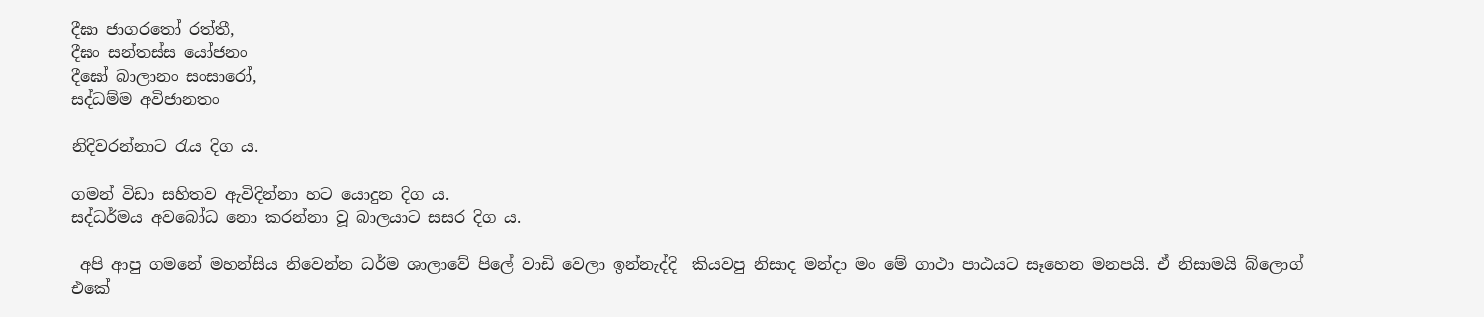දීඝා ජාගරතෝ රත්තී,
දීඝං සන්තස්ස යෝජනං
දීඝෝ බාලානං සංසාරෝ,
සද්ධම්ම අවිජානතං

නිදිවරන්නාට රැය දිග ය.

ගමන් විඩා සහිතව ඇවිදින්නා හට යොදුන දිග ය.
සද්ධර්මය අවබෝධ නො කරන්නා වූ බාලයාට සසර දිග ය.

 අපි ආපු ගමනේ මහන්සිය නිවෙන්න ධර්ම ශාලාවේ පිලේ වාඩි වෙලා ඉන්නැද්දි  කියවපු නිසාද මන්දා මං මේ ගාථා පාඨයට සෑහෙන මනපයි. ඒ නිසාමයි බ්ලොග් එකේ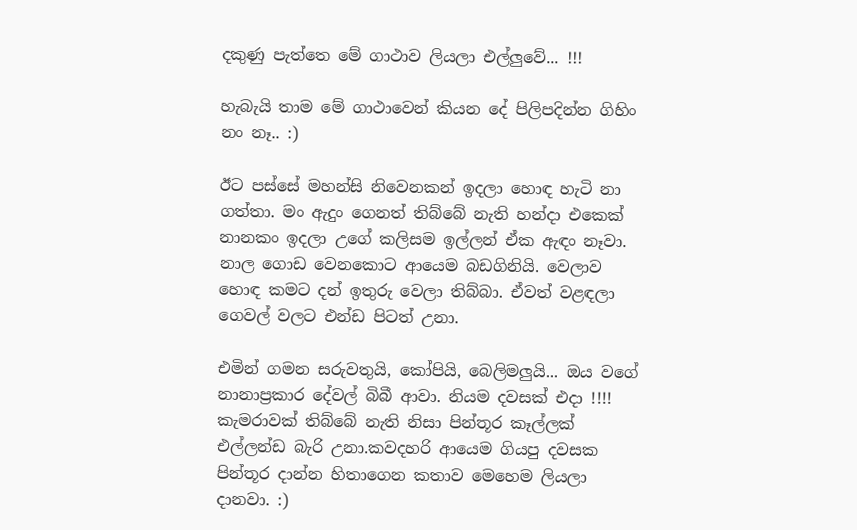දකුණු පැත්තෙ මේ ගාථාව ලියලා එල්ලුවේ... !!!

හැබැයි තාම මේ ගාථාවෙන් කියන දේ පිලිපදින්න ගිහිං නං නෑ.. :)

ඊට පස්සේ මහන්සි නිවෙනකන් ඉදලා හොඳ හැටි නා ගත්තා. මං ඇදුං ගෙනත් තිබ්බේ නැති හන්දා එකෙක් නානකං ඉදලා උගේ කලිසම ඉල්ලන් ඒක ඇඳං නෑවා. නාල ගොඩ වෙනකොට ආයෙම බඩගිනියි. වෙලාව හොඳ කමට දන් ඉතුරු වෙලා තිබ්බා. ඒවත් වළඳලා ගෙවල් වලට එන්ඩ පිටත් උනා.

එමින් ගමන සරුවතුයි, කෝපියි, බෙලිමලුයි... ඔය වගේ නානාප්‍රකාර දේවල් බිබී ආවා. නියම දවසක් එදා !!!!
කැමරාවක් තිබ්බේ නැති නිසා පින්තූර කෑල්ලක් එල්ලන්ඩ බැරි උනා.කවදහරි ආයෙම ගියපු දවසක පින්තූර දාන්න හිතාගෙන කතාව මෙහෙම ලියලා දානවා. :)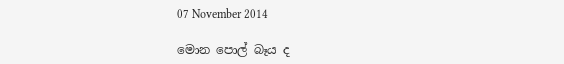07 November 2014

මොන පොල් බෑය ද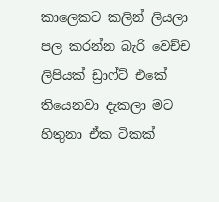කාලෙකට කලින් ලියලා පල කරන්න බැරි වෙච්ච ලිපියක් ඩ්‍රාෆ්ට් එකේ තියෙනවා දැකලා මට හිතුනා ඒක ටිකක්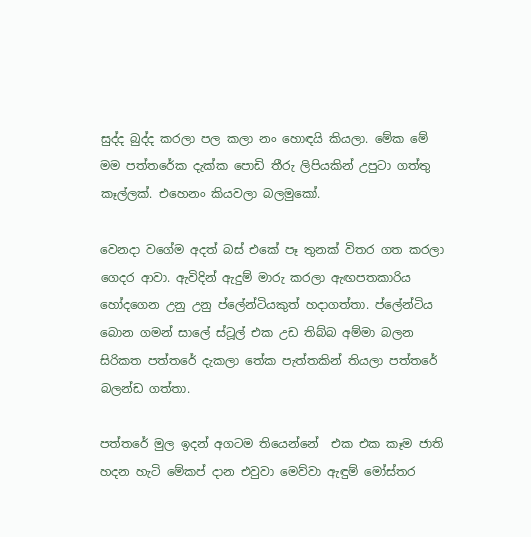සුද්ද බුද්ද කරලා පල කලා නං හොඳයි කියලා. මේක මේ මම පත්තරේක දැක්ක පොඩි තීරු ලිපියකින් උපුටා ගත්තු කෑල්ලක්. එහෙනං කියවලා බලමුකෝ.

වෙනදා වගේම අදත් බස් එකේ පෑ තුනක් විතර ගත කරලා ගෙදර ආවා. ඇවිදින් ඇදුම් මාරු කරලා ඇඟපතකාරිය හෝදගෙන උනු උනු ප්ලේන්ටියකුත් හදාගත්තා. ප්ලේන්ටිය බොන ගමන් සාලේ ස්ටූල් එක උඩ තිබ්බ අම්මා බලන සිරිකත පත්තරේ දැකලා තේක පැත්තකින් තියලා පත්තරේ බලන්ඩ ගත්තා.

පත්තරේ මුල ඉදන් අගටම තියෙන්නේ  එක එක කෑම ජාති හදන හැටි මේකප් දාන එවුවා මෙව්වා ඇඳුම් මෝස්තර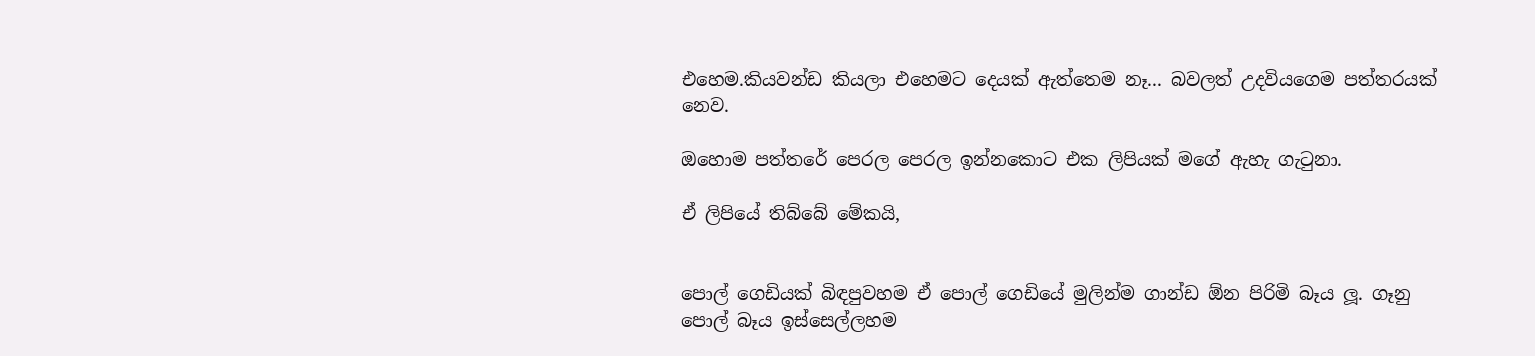එහෙම.කියවන්ඩ කියලා එහෙමට දෙයක් ඇත්තෙම නෑ... බවලත් උදවියගෙම පත්තරයක් නෙව.

ඔහොම පත්තරේ පෙරල පෙරල ඉන්නකොට එක ලිපියක් මගේ ඇහැ ගැටුනා.

ඒ ලිපියේ තිබ්බේ මේකයි,


පොල් ගෙඩියක් බිඳපුවහම ඒ පොල් ගෙඩියේ මුලින්ම ගාන්ඩ ඕන පිරිමි බෑය ලූ. ගෑනු පොල් බෑය ඉස්සෙල්ලහම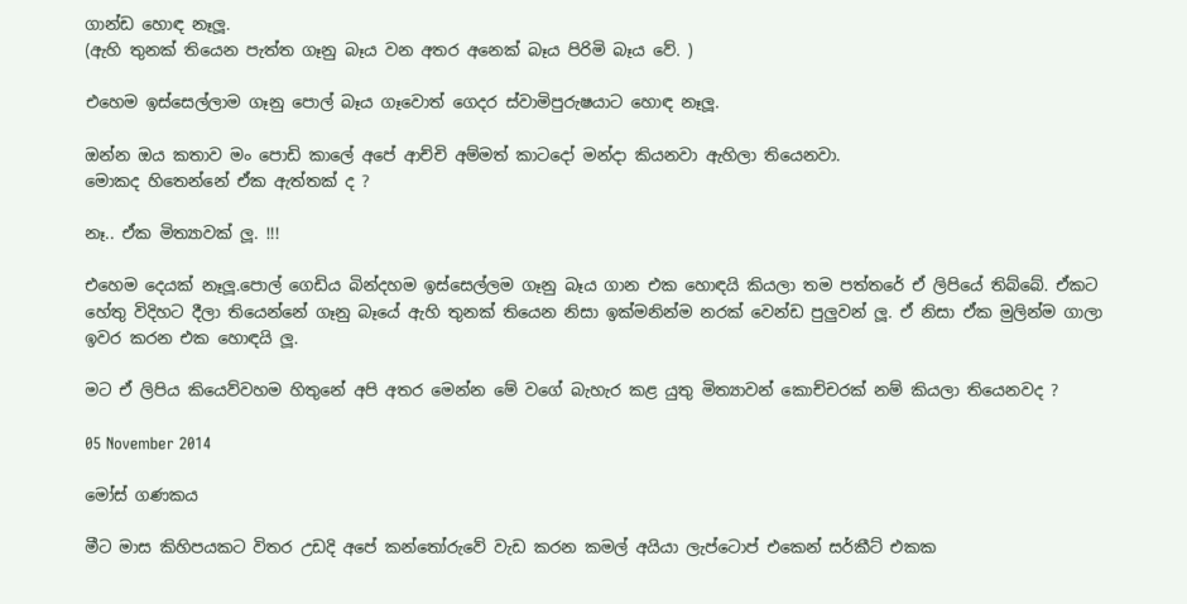ගාන්ඩ හොඳ නෑලූ.
(ඇහි තුනක් තියෙන පැත්ත ගෑනු බෑය වන අතර අනෙක් බෑය පිරිමි බෑය වේ. )

එහෙම ඉස්සෙල්ලාම ගෑනු පොල් බෑය ගෑවොත් ගෙදර ස්වාමිපුරුෂයාට හොඳ නෑලූ.

ඔන්න ඔය කතාව මං පොඩි කාලේ අපේ ආච්චි අම්මත් කාටදෝ මන්දා කියනවා ඇහිලා තියෙනවා.
මොකද හිතෙන්නේ ඒක ඇත්තක් ද ?

නෑ.. ඒක මිත්‍යාවක් ලූ. !!!

එහෙම දෙයක් නෑලූ.පොල් ගෙඩිය බින්දහම ඉස්සෙල්ලම ගෑනු බෑය ගාන එක හොඳයි කියලා තම පත්තරේ ඒ ලිපියේ තිබ්බේ. ඒකට හේතු විදිහට දීලා තියෙන්නේ ගෑනු බෑයේ ඇහි තුනක් තියෙන නිසා ඉක්මනින්ම නරක් වෙන්ඩ පුලුවන් ලූ. ඒ නිසා ඒක මුලින්ම ගාලා ඉවර කරන එක හොඳයි ලූ.

මට ඒ ලිපිය කියෙව්වහම හිතුනේ අපි අතර මෙන්න මේ වගේ බැහැර කළ යුතු මිත්‍යාවන් කොච්චරක් නම් කියලා තියෙනවද ?

05 November 2014

මෝස් ගණකය

මීට මාස කිහිපයකට විතර උඩදි අපේ කන්තෝරුවේ වැඩ කරන කමල් අයියා ලැප්ටොප් එකෙන් සර්කීට් එකක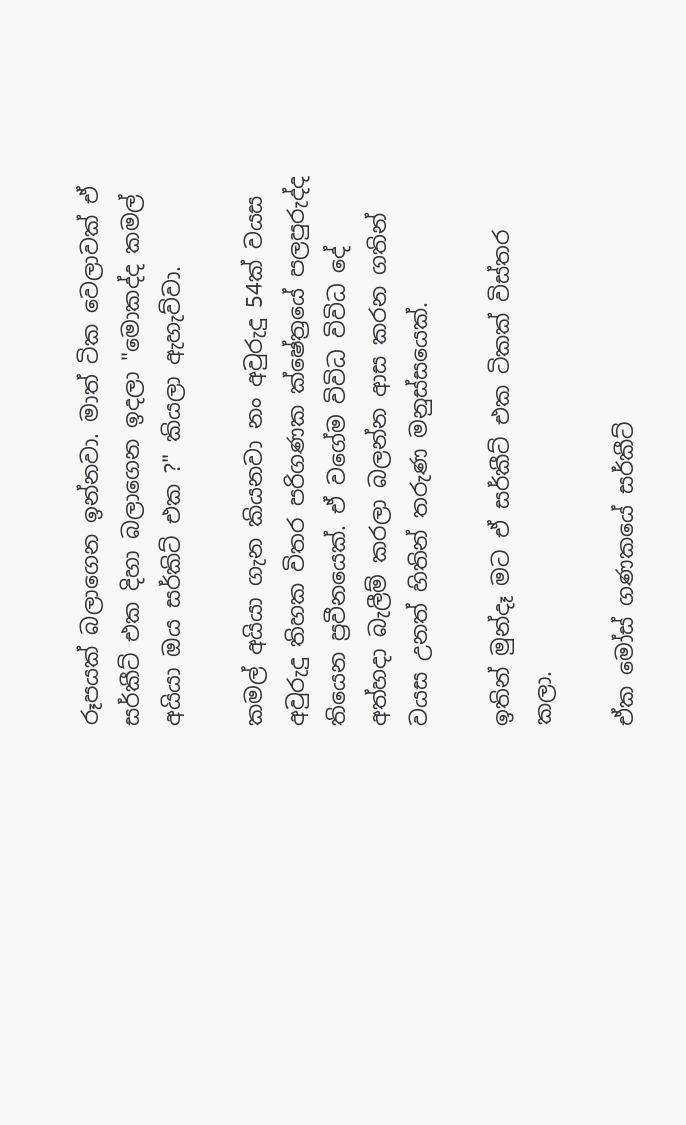රූපයක් බලාගෙන ඉන්නවා. මාත් ටික වෙලාවක් ඒ සර්කීට් එක දිහා බලාගෙන ඉදලා "මොකද්ද කමල් අයියා ඔය සර්කිට් එක ?" කියලා ඇහැව්වා.

කමල් අයියා ගැන කියනවා නං අවුරුදු 54ක් වයස අවුරුදු තිහක විතර පරිගණක ක්ෂේත්‍රයේ පලපුරුද්ද තියෙන ප්‍රවීනයෙක්. ඒ වගේම විවිධ විවිධ දේ අත්හදා බැලීම් කරලා බලන්න ආස කරන ගතින් වයස උනත් හිතින් තරුණ මනුස්සයෙක්.

ඉතින් මුන්දෑ මට ඒ සර්කීට් එක ටිකක් විස්තර කලා.

ඒක මෝස් ගණකයේ සර්කීට්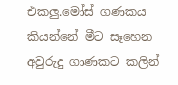එකලු.මෝස් ගණකය කියන්නේ මීට සෑහෙන අවුරුදු ගාණකට කලින්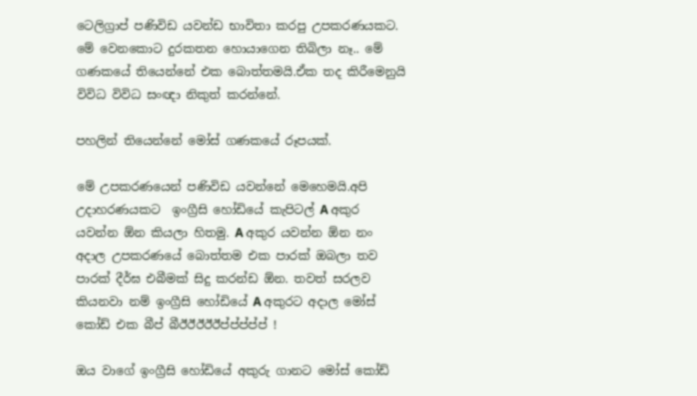ටෙලිග්‍රාප් පණිවිඩ යවන්ඩ භාවිතා කරපු උපකරණයකට. මේ වෙනකොට දුරකතන හොයාගෙන තිබිලා නෑ.. මේ ගණකයේ තියෙන්නේ එක බොත්තමයි.ඒක තද කිරීමෙනුයි විවිධ විවිධ සංඥා නිකුත් කරන්නේ.

පහලින් තියෙන්නේ මෝස් ගණකයේ රූපයක්.

මේ උපකරණයෙන් පණිවිඩ යවන්නේ මෙහෙමයි.අපි උදාහරණයකට  ඉංග්‍රීසි හෝඩියේ කැපිටල් A අකුර යවන්න ඕන කියලා හිතමු. A අකුර යවන්න ඕන නං අදාල උපකරණයේ බොත්තම එක පාරක් ඔබලා තව පාරක් දීර්ඝ එබීමක් සිදු කරන්ඩ ඕන. තවත් සරලව කියනවා නම් ඉංග්‍රීසි හෝඩියේ A අකුරට අදාල මෝස් කෝඩ් එක බීප් බීඊඊඊඊඊප්ප්ප්ප්ප් !

ඔය වාගේ ඉංග්‍රීසි හෝඩියේ අකුරු ගානට මෝස් කෝඩ්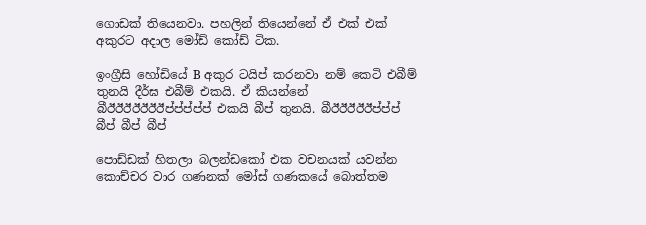ගොඩක් තියෙනවා. පහලින් තියෙන්නේ ඒ එක් එක්  අකුරට අදාල මෝඩ් කෝඩ් ටික.

ඉංග්‍රීසි හෝඩියේ B අකුර ටයිප් කරනවා නම් කෙටි එබීම් තුනයි දීර්ඝ එබීම් එකයි. ඒ කියන්නේ බීඊඊඊඊඊඊඊප්ප්ප්ප්ප් එකයි බීප් තුනයි. බීඊඊඊඊඊප්ප්ප් බීප් බීප් බීප්

පොඩ්ඩක් හිතලා බලන්ඩකෝ එක වචනයක් යවන්න කොච්චර වාර ගණනක් මෝස් ගණකයේ බොත්තම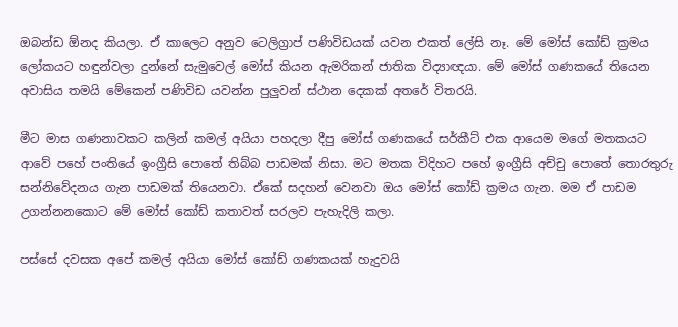ඔබන්ඩ ඕනද කියලා. ඒ කාලෙට අනුව ටෙලිග්‍රාප් පණිවිඩයක් යවන එකත් ලේසි නෑ. මේ මෝස් කෝඩ් ක්‍රමය ලෝකයට හඳුන්වලා දුන්නේ සැමුවෙල් මෝස් කියන ඇමරිකන් ජාතික විද්‍යාඥයා. මේ මෝස් ගණකයේ තියෙන අවාසිය තමයි මේකෙන් පණිවිඩ යවන්න පුලුවන් ස්ථාන දෙකක් අතරේ විතරයි.

මීට මාස ගණනාවකට කලින් කමල් අයියා පහදලා දීපු මෝස් ගණකයේ සර්කීට් එක ආයෙම මගේ මතකයට ආවේ පහේ පංතියේ ඉංග්‍රීසි පොතේ තිබ්බ පාඩමක් නිසා. මට මතක විදිහට පහේ ඉංග්‍රීසි අච්චු පොතේ තොරතුරු සන්නිවේදනය ගැන පාඩමක් තියෙනවා. ඒකේ සදහන් වෙනවා ඔය මෝස් කෝඩ් ක්‍රමය ගැන. මම ඒ පාඩම උගන්නනකොට මේ මෝස් කෝඩ් කතාවත් සරලව පැහැදිලි කලා.

පස්සේ දවසක අපේ කමල් අයියා මෝස් කෝඩ් ගණකයක් හැදුවයි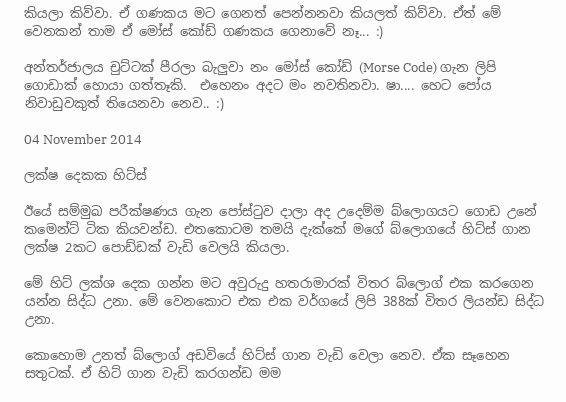කියලා කිව්වා. ඒ ගණකය මට ගෙනත් පෙන්නනවා කියලත් කිව්වා. ඒත් මේ වෙනකන් තාම ඒ මෝස් කෝඩ් ගණකය ගෙනාවේ නෑ... :)

අන්තර්ජාලය චුට්ටක් පීරලා බැලුවා නං මෝස් කෝඩ් (Morse Code) ගැන ලිපි ගොඩාක් හොයා ගත්තෑකි.  එහෙනං අදට මං නවතිනවා. ෂා.... හෙට පෝය නිවාඩුවකුත් තියෙනවා නෙව.. :)

04 November 2014

ලක්ෂ දෙකක හිට්ස්

ඊයේ සම්මුඛ පරීක්ෂණය ගැන පෝස්ටුව දාලා අද උදෙම්ම බ්ලොගයට ගොඩ උනේ කමෙන්ට් ටික කියවන්ඩ. එතකොටම තමයි දැක්කේ මගේ බ්ලොගයේ හිට්ස් ගාන ලක්ෂ 2කට පොඩ්ඩක් වැඩි වෙලයි කියලා.

මේ හිට් ලක්ශ දෙක ගන්න මට අවුරුදු හතරාමාරක් විතර බ්ලොග් එක කරගෙන යන්න සිද්ධ උනා. මේ වෙනකොට එක එක වර්ගයේ ලිපි 388ක් විතර ලියන්ඩ සිද්ධ උනා.

කොහොම උනත් බ්ලොග් අඩවියේ හිට්ස් ගාන වැඩි වෙලා නෙව. ඒක සෑහෙන සතුටක්. ඒ හිට් ගාන වැඩි කරගන්ඩ මම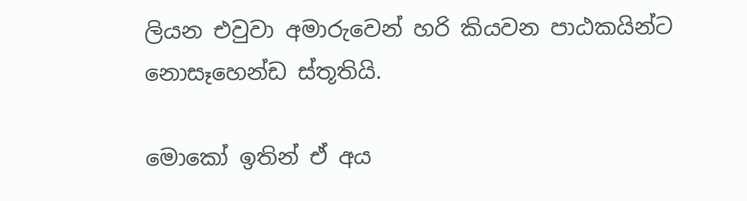ලියන එවුවා අමාරුවෙන් හරි කියවන පාඨකයින්ට නොසෑහෙන්ඩ ස්තූතියි.

මොකෝ ඉතින් ඒ අය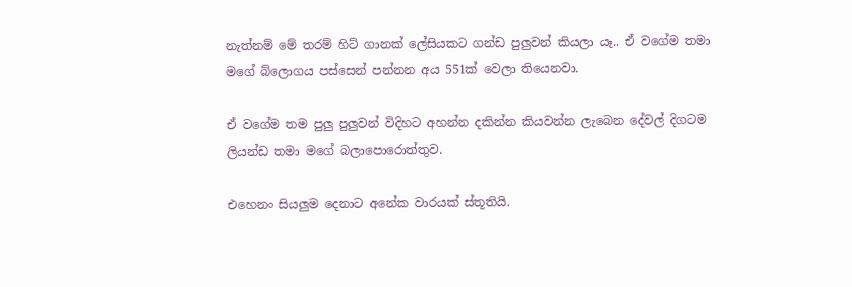නැත්නම් මේ තරම් හිට් ගානක් ලේසියකට ගන්ඩ පුලුවන් කියලා යෑ.. ඒ වගේම තමා මගේ බ්ලොගය පස්සෙන් පන්නන අය 551ක් වෙලා තියෙනවා.

ඒ වගේම තම පුලු පුලුවන් විදිහට අහන්න දකින්න කියවන්න ලැබෙන දේවල් දිගටම ලියන්ඩ තමා මගේ බලාපොරොත්තුව.

එහෙනං සියලුම දෙනාට අනේක වාරයක් ස්තූතියි.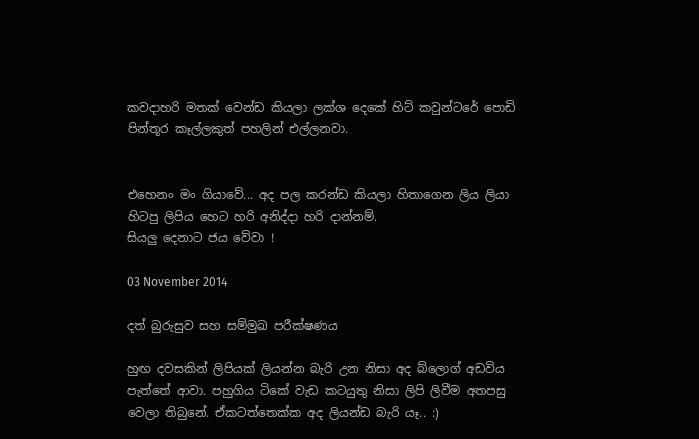කවදාහරි මතක් වෙන්ඩ කියලා ලක්ශ දෙකේ හිට් කවුන්ටරේ පොඩි පින්තූර කෑල්ලකුත් පහලින් එල්ලනවා.


එහෙනං මං ගියාවේ... අද පල කරන්ඩ කියලා හිතාගෙන ලිය ලියා හිටපු ලිපිය හෙට හරි අනිද්දා හරි දාන්නම්.
සියලු දෙනාට ජය වේවා !

03 November 2014

දත් බුරුසුව සහ සම්මුඛ පරීක්ෂණය

හුඟ දවසකින් ලිපියක් ලියන්න බැරි උන නිසා අද බ්ලොග් අඩවිය පැත්තේ ආවා. පහුගිය ටිකේ වැඩ කටයුතු නිසා ලිපි ලිවීම අතපසු වෙලා තිබුනේ. ඒකටත්තෙක්ක අද ලියන්ඩ බැරි යෑ.. :)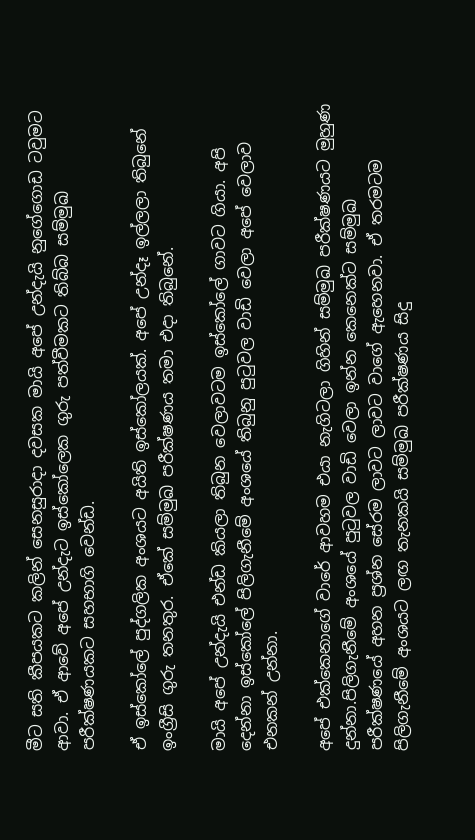මීට සති කීපයකට කලින් සෙනසුරාදා දවසක මායි අපේ උන්දැයි නුගේගොඩ ටවුමට ආවා. ඒ ආවේ අපේ උන්දැට ඉස්කෝලෙක ගුරු පත්වීමකට තිබ්බ සම්මුඛ පරීක්ෂණයකට සහභාගි වෙන්ඩ.

ඒ ඉස්කෝලේ පුද්ගලික අංශයට අයිති ඉස්කෝලයක්. අපේ උන්දෑ ඉල්ලලා තිබුනේ ඉංග්‍රීසි ගුරු තනතුර. ඒකේ සම්මුඛ පරීක්ෂණය තමා එදා තිබුනේ.

මායි අපේ උන්දැයි එන්ඩ කියලා තිබුන වෙලාවටම ඉස්කෝලේ ගාවට ගියා. අපි දෙන්නා ඉස්කෝලේ පිලිගැනීමේ අංශයේ තිබුනු පුටුවල වාඩි වෙලා අපේ වෙලාව එනකන් උන්නා.

අපේ එක්කෙනාගේ වාරේ ආවහම එයා නැගිටලා ගිහින් සම්මුඛ පරීක්ෂණයට මුහුණ දුන්නා.පිලිගැනීමේ අංශයේ පුටුවල වාඩි වෙලා ඉන්න කෙනෙක්ට සම්මුඛ පරීක්ෂණයේ අහන ප්‍රශ්න සේරම ලාවට ලාවට වාගේ ඇහෙනවා. ඒ තරමටම පිලිගැනීමේ අංශයට ලඟ තැනකයි සම්මුඛ පරීක්ෂණය සිදු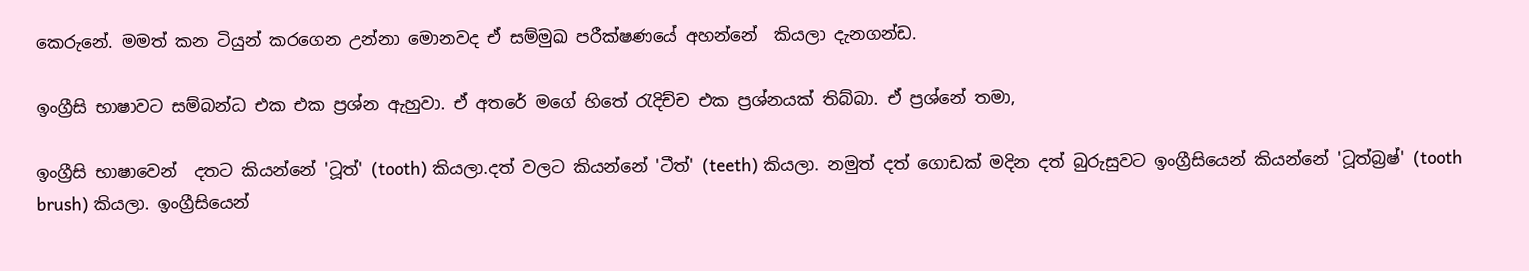කෙරුනේ. මමත් කන ටියුන් කරගෙන උන්නා මොනවද ඒ සම්මුඛ පරීක්ෂණයේ අහන්නේ  කියලා දැනගන්ඩ.

ඉංග්‍රීසි භාෂාවට සම්බන්ධ එක එක ප්‍රශ්න ඇහුවා. ඒ අතරේ මගේ හිතේ රැදිච්ච එක ප්‍රශ්නයක් තිබ්බා. ඒ ප්‍රශ්නේ තමා,

ඉංග්‍රීසි භාෂාවෙන්  දතට කියන්නේ 'ටූත්' (tooth) කියලා.දත් වලට කියන්නේ 'ටීත්' (teeth) කියලා. නමුත් දත් ගොඩක් මදින දත් බුරුසුවට ඉංග්‍රීසියෙන් කියන්නේ 'ටූත්බ්‍රෂ්' (tooth brush) කියලා. ඉංග්‍රීසියෙන්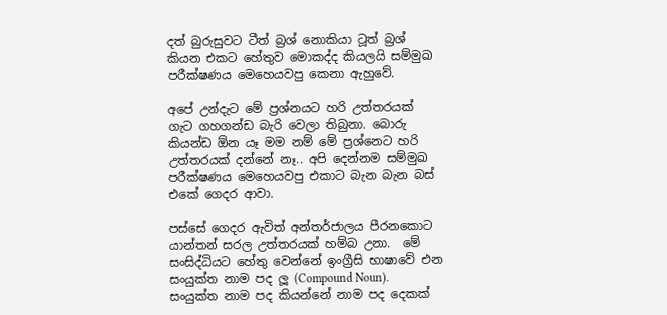දත් බුරුසුවට ටීත් බ්‍රශ් නොකියා ටූත් බ්‍රශ් කියන එකට හේතුව මොකද්ද කියලයි සම්මුඛ පරීක්ෂණය මෙහෙයවපු කෙනා ඇහුවේ.

අපේ උන්දැට මේ ප්‍රශ්නයට හරි උත්තරයක් ගැට ගහගන්ඩ බැරි වෙලා තිබුනා. බොරු කියන්ඩ ඕන යෑ මම නම් මේ ප්‍රශ්නෙට හරි උත්තරයක් දන්නේ නෑ.. අපි දෙන්නම සම්මුඛ පරීක්ෂණය මෙහෙයවපු එකාට බැන බැන බස් එකේ ගෙදර ආවා.

පස්සේ ගෙදර ඇවිත් අන්තර්ජාලය පීරනකොට යාන්තන් සරල උත්තරයක් හම්බ උනා.  මේ සංසිද්ධියට හේතු වෙන්නේ ඉංග්‍රීසි භාෂාවේ එන සංයුක්ත නාම පද ලූ (Compound Noun). සංයුක්ත නාම පද කියන්නේ නාම පද දෙකක්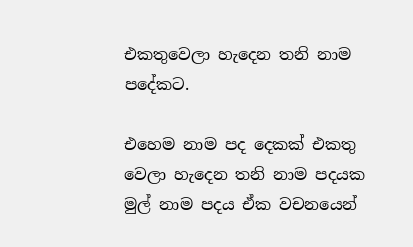එකතුවෙලා හැදෙන තනි නාම පදේකට.

එහෙම නාම පද දෙකක් එකතු වෙලා හැදෙන තනි නාම පදයක මුල් නාම පදය ඒක වචනයෙන්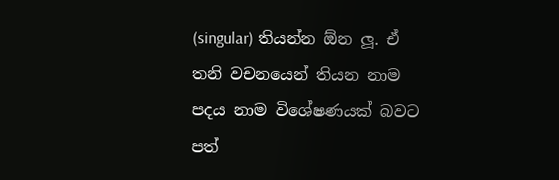(singular) තියන්න ඕන ලූ. ඒ තනි වචනයෙන් තියන නාම පදය නාම විශේෂණයක් බවට පත්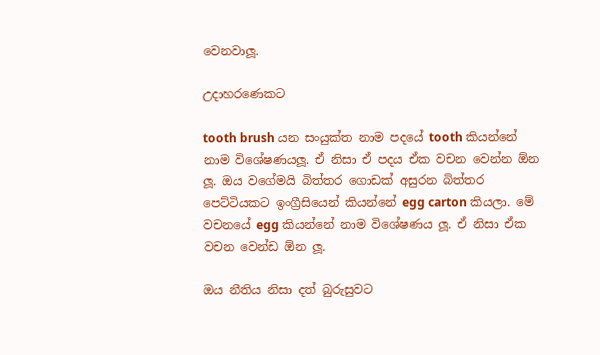වෙනවාලූ.

උදාහරණෙකට

tooth brush යන සංයුක්ත නාම පදයේ tooth කියන්නේ නාම විශේෂණයලූ. ඒ නිසා ඒ පදය ඒක වචන වෙන්න ඕන ලූ. ඔය වගේමයි බිත්තර ගොඩක් අසුරන බිත්තර පෙට්ටියකට ඉංග්‍රීසියෙන් කියන්නේ egg carton කියලා. මේ වචනයේ egg කියන්නේ නාම විශේෂණය ලූ. ඒ නිසා ඒක වචන වෙන්ඩ ඕන ලූ.

ඔය නීතිය නිසා දත් බුරුසුවට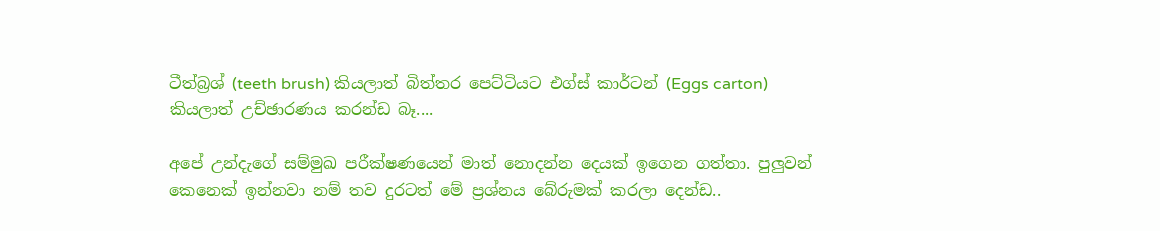ටීත්බ්‍රශ් (teeth brush) කියලාත් බිත්තර පෙට්ටියට එග්ස් කාර්ටන් (Eggs carton) කියලාත් උච්ඡාරණය කරන්ඩ බෑ....

අපේ උන්දැගේ සම්මුඛ පරීක්ෂණයෙන් මාත් නොදන්න දෙයක් ඉගෙන ගත්තා. පුලුවන් කෙනෙක් ඉන්නවා නම් තව දුරටත් මේ ප්‍රශ්නය බේරුමක් කරලා දෙන්ඩ..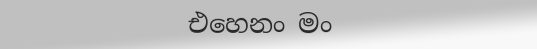එහෙනං මං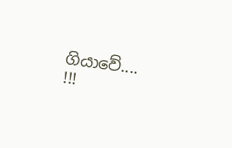ගියාවේ.... !!!